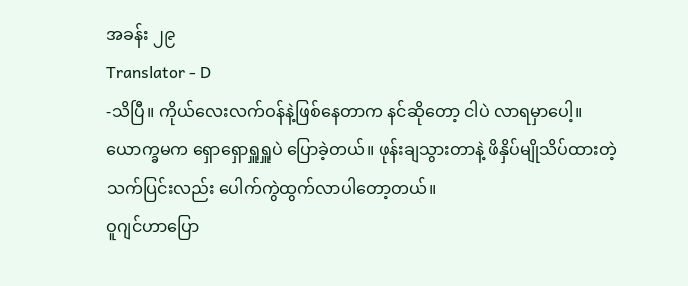အခန်း ၂၉
Translator - D
-သိပြီ။ ကိုယ်လေးလက်ဝန်နဲ့ဖြစ်နေတာက နင်ဆိုတော့ ငါပဲ လာရမှာပေါ့။
ယောက္ခမက ရှောရှောရှူရှူပဲ ပြောခဲ့တယ်။ ဖုန်းချသွားတာနဲ့ ဖိနှိပ်မျိုသိပ်ထားတဲ့ သက်ပြင်းလည်း ပေါက်ကွဲထွက်လာပါတော့တယ်။
ဝူဂျင်ဟာပြော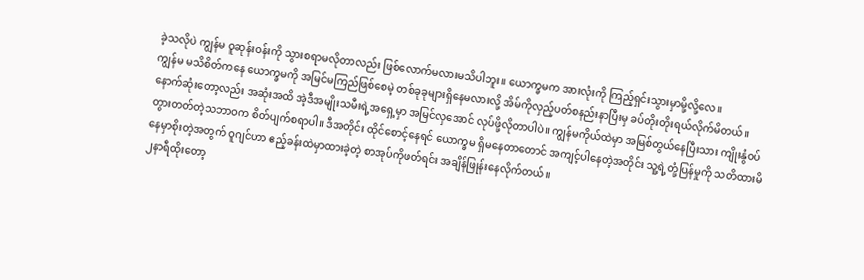ခဲ့သလိုပဲ ကျွန်မ ဝူဆုန်းဝန်းကို သွားစရာမလိုတာလည်း ဖြစ်လောက်မလားမသိပါဘူး။ ယောက္ခမက အားလုံးကို ကြည့်ရှင်းသွားမှာမို့လို့လေ။
ကျွန်မ မသိစိတ်ကနေ ယောက္ခမကို အမြင်မကြည်ဖြစ်စေမဲ့ တစ်ခုခုများရှိနေမလားလို့ အိမ်ကိုလှည့်ပတ်စနည်းနာပြီးမှ ခပ်တိုးတိုးရယ်လိုက်မိတယ်။ နောက်ဆုံးတော့လည်း အဆုံးအထိ အဲ့ဒီအမျိုးသမီးရဲ့အရှေ့မှာ အမြင်လှအောင် လုပ်ဖို့လိုတာပါပဲ။ ကျွန်မကိုယ်ထဲမှာ အမြစ်တွယ်နေပြီးသား ကျိုးနွံဝပ်တွားတတ်တဲ့သဘာဝက စိတ်ပျက်စရာပါ။ ဒီအတိုင်း ထိုင်စောင့်နေရင် ယောက္ခမ ရှိမနေတာတောင် အကျင့်ပါနေတဲ့အတိုင်း သူ့ရဲ့တုံ့ပြန်မှုကို သတိထားမိနေမှာစိုးတဲ့အတွက် ဝူဂျင်ဟာ ဧည့်ခန်းထဲမှာထားခဲ့တဲ့ စာအုပ်ကိုဖတ်ရင်း အချိန်ဖြုန်းနေလိုက်တယ်။
၂နာရီထိုးတော့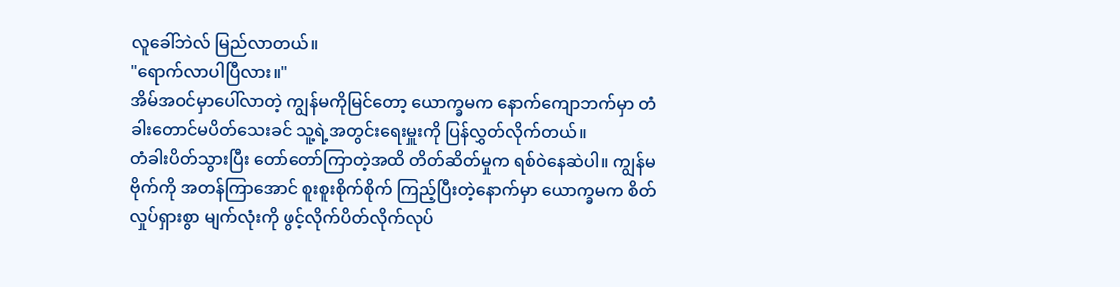လူခေါ်ဘဲလ် မြည်လာတယ်။
"ရောက်လာပါပြီလား။"
အိမ်အဝင်မှာပေါ်လာတဲ့ ကျွန်မကိုမြင်တော့ ယောက္ခမက နောက်ကျောဘက်မှာ တံခါးတောင်မပိတ်သေးခင် သူ့ရဲ့အတွင်းရေးမှူးကို ပြန်လွှတ်လိုက်တယ်။
တံခါးပိတ်သွားပြီး တော်တော်ကြာတဲ့အထိ တိတ်ဆိတ်မှုက ရစ်ဝဲနေဆဲပါ။ ကျွန်မဗိုက်ကို အတန်ကြာအောင် စူးစူးစိုက်စိုက် ကြည့်ပြီးတဲ့နောက်မှာ ယောက္ခမက စိတ်လှုပ်ရှားစွာ မျက်လုံးကို ဖွင့်လိုက်ပိတ်လိုက်လုပ်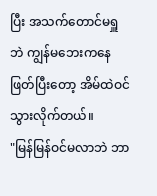ပြီး အသက်တောင်မရှူဘဲ ကျွန်မဘေးကနေဖြတ်ပြီးတော့ အိမ်ထဲဝင်သွားလိုက်တယ်။
"မြန်မြန်ဝင်မလာဘဲ ဘာ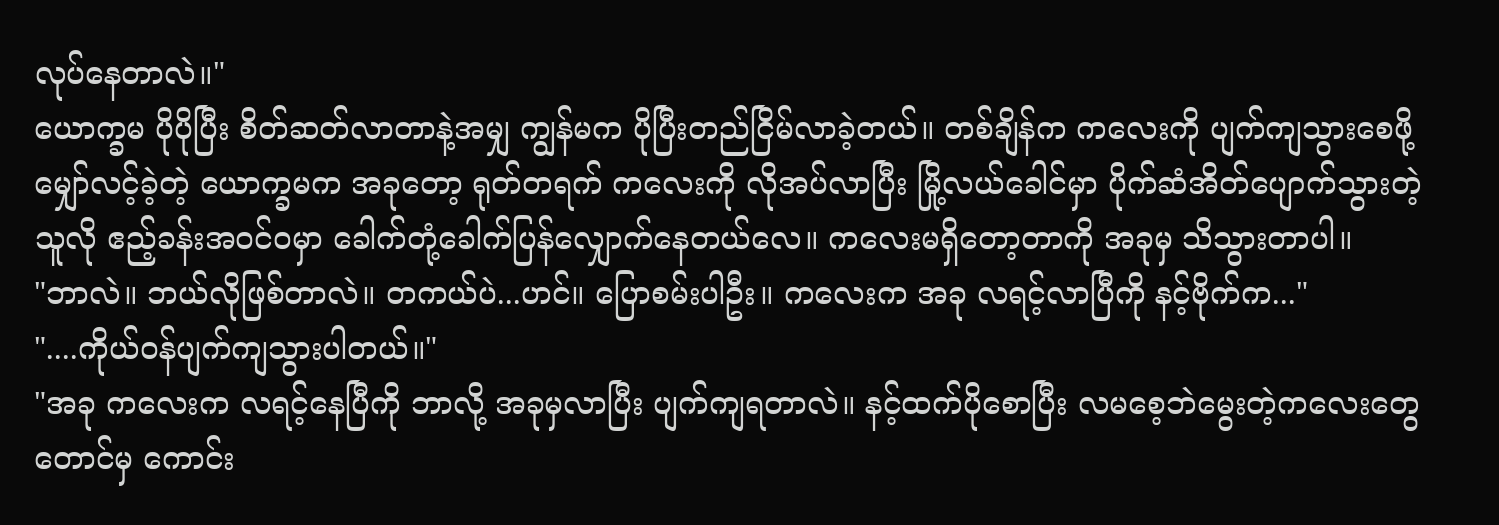လုပ်နေတာလဲ။"
ယောက္ခမ ပိုပိုပြီး စိတ်ဆတ်လာတာနဲ့အမျှ ကျွန်မက ပိုပြီးတည်ငြိမ်လာခဲ့တယ်။ တစ်ချိန်က ကလေးကို ပျက်ကျသွားစေဖို့ မျှော်လင့်ခဲ့တဲ့ ယောက္ခမက အခုတော့ ရုတ်တရက် ကလေးကို လိုအပ်လာပြီး မြို့လယ်ခေါင်မှာ ပိုက်ဆံအိတ်ပျောက်သွားတဲ့သူလို ဧည့်ခန်းအဝင်ဝမှာ ခေါက်တုံ့ခေါက်ပြန်လျှောက်နေတယ်လေ။ ကလေးမရှိတော့တာကို အခုမှ သိသွားတာပါ။
"ဘာလဲ။ ဘယ်လိုဖြစ်တာလဲ။ တကယ်ပဲ...ဟင်။ ပြောစမ်းပါဦး။ ကလေးက အခု လရင့်လာပြီကို နင့်ဗိုက်က..."
"....ကိုယ်ဝန်ပျက်ကျသွားပါတယ်။"
"အခု ကလေးက လရင့်နေပြီကို ဘာလို့ အခုမှလာပြီး ပျက်ကျရတာလဲ။ နင့်ထက်ပိုစောပြီး လမစေ့ဘဲမွေးတဲ့ကလေးတွေတောင်မှ ကောင်း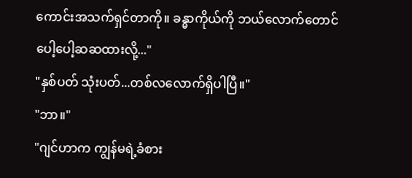ကောင်းအသက်ရှင်တာကို။ ခန္ဓာကိုယ်ကို ဘယ်လောက်တောင် ပေါ့ပေါ့ဆဆထားလို့..."
"နှစ်ပတ် သုံးပတ်...တစ်လလောက်ရှိပါပြီ။"
"ဘာ။"
"ဂျင်ဟာက ကျွန်မရဲ့ခံစား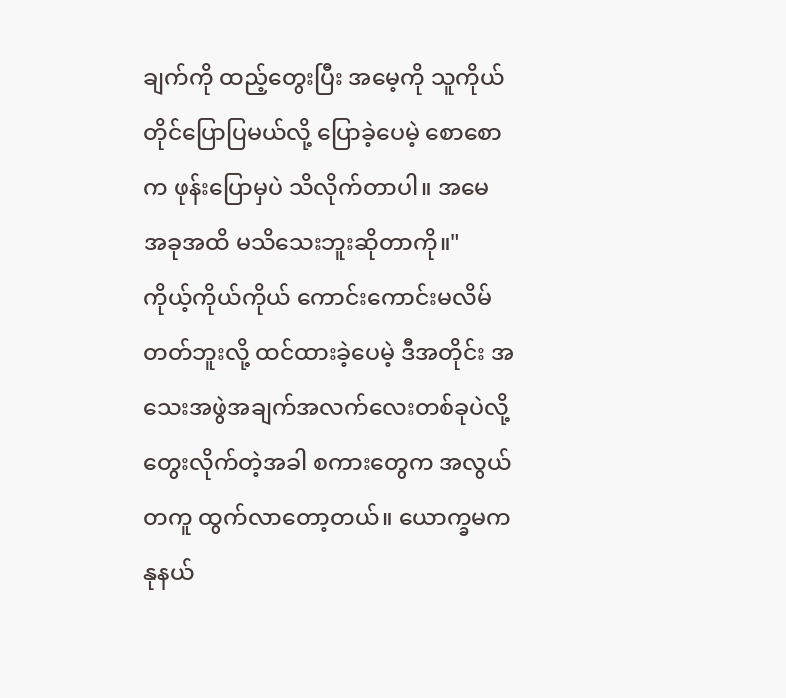ချက်ကို ထည့်တွေးပြီး အမေ့ကို သူကိုယ်တိုင်ပြောပြမယ်လို့ ပြောခဲ့ပေမဲ့ စောစောက ဖုန်းပြောမှပဲ သိလိုက်တာပါ။ အမေ အခုအထိ မသိသေးဘူးဆိုတာကို။"
ကိုယ့်ကိုယ်ကိုယ် ကောင်းကောင်းမလိမ်တတ်ဘူးလို့ ထင်ထားခဲ့ပေမဲ့ ဒီအတိုင်း အသေးအဖွဲအချက်အလက်လေးတစ်ခုပဲလို့ တွေးလိုက်တဲ့အခါ စကားတွေက အလွယ်တကူ ထွက်လာတော့တယ်။ ယောက္ခမက နုနယ်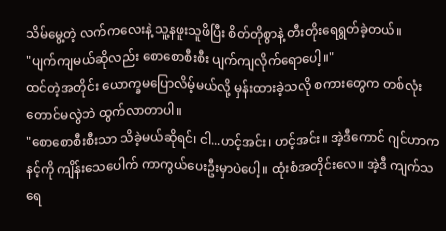သိမ်မွေ့တဲ့ လက်ကလေးနဲ့ သူ့နဖူးသူဖိပြီး စိတ်တိုစွာနဲ့ တီးတိုးရေရွတ်ခဲ့တယ်။
"ပျက်ကျမယ်ဆိုလည်း စောစောစီးစီး ပျက်ကျလိုက်ရောပေါ့။"
ထင်တဲ့အတိုင်း ယောက္ခမပြောလိမ့်မယ်လို့ မှန်းထားခဲ့သလို စကားတွေက တစ်လုံးတောင်မလွဲဘဲ ထွက်လာတာပါ။
"စောစောစီးစီးသာ သိခဲ့မယ်ဆိုရင်၊ ငါ...ဟင့်အင်း၊ ဟင့်အင်း။ အဲ့ဒီကောင် ဂျင်ဟာက နင့်ကို ကျိန်းသေပေါက် ကာကွယ်ပေးဦးမှာပဲပေါ့။ ထုံးစံအတိုင်းလေ။ အဲ့ဒီ ကျက်သရေ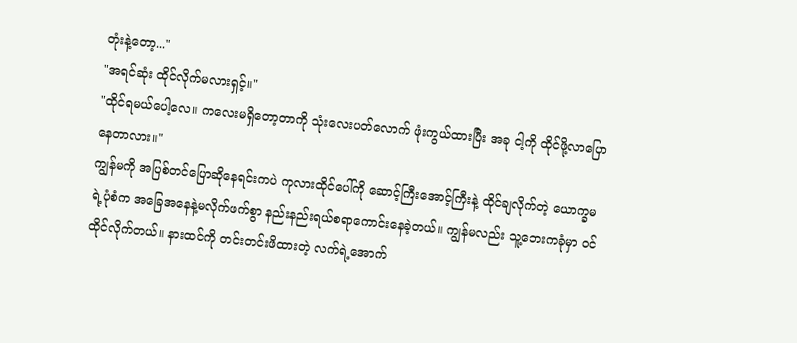တုံးနဲ့တော့..."
"အရင်ဆုံး ထိုင်လိုက်မလားရှင့်။"
"ထိုင်ရမယ်ပေါ့လေ။ ကလေးမရှိတော့တာကို သုံးလေးပတ်လောက် ဖုံးကွယ်ထားပြီး အခု ငါ့ကို ထိုင်ဖို့လာပြောနေတာလား။"
ကျွန်မကို အပြစ်တင်ပြောဆိုနေရင်းကပဲ ကုလားထိုင်ပေါ်ကို ဆောင့်ကြီးအောင့်ကြီးနဲ့ ထိုင်ချလိုက်တဲ့ ယောက္ခမရဲ့ပုံစံက အခြေအနေနဲ့မလိုက်ဖက်စွာ နည်းနည်းရယ်စရာကောင်းနေခဲ့တယ်။ ကျွန်မလည်း သူ့ဘေးကခုံမှာ ဝင်ထိုင်လိုက်တယ်။ နားထင်ကို တင်းတင်းဖိထားတဲ့ လက်ရဲ့အောက်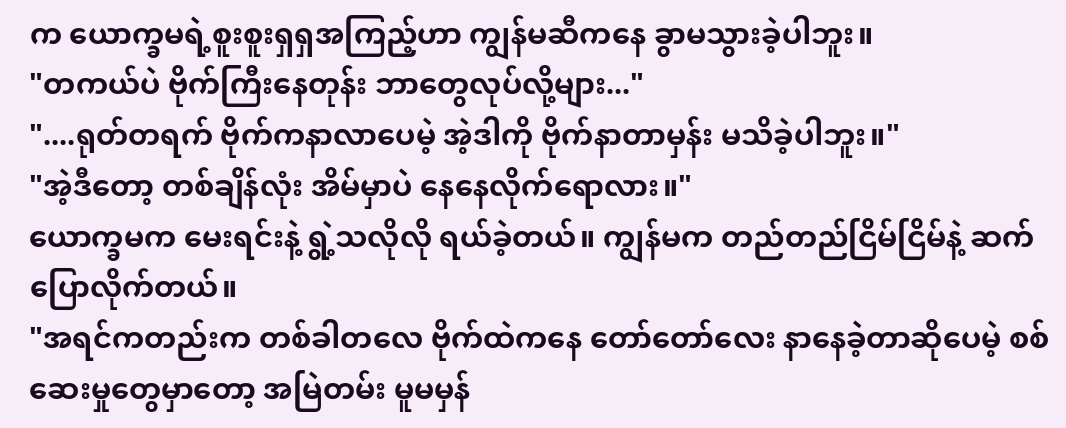က ယောက္ခမရဲ့စူးစူးရှရှအကြည့်ဟာ ကျွန်မဆီကနေ ခွာမသွားခဲ့ပါဘူး။
"တကယ်ပဲ ဗိုက်ကြီးနေတုန်း ဘာတွေလုပ်လို့များ..."
"....ရုတ်တရက် ဗိုက်ကနာလာပေမဲ့ အဲ့ဒါကို ဗိုက်နာတာမှန်း မသိခဲ့ပါဘူး။"
"အဲ့ဒီတော့ တစ်ချိန်လုံး အိမ်မှာပဲ နေနေလိုက်ရောလား။"
ယောက္ခမက မေးရင်းနဲ့ ရွဲ့သလိုလို ရယ်ခဲ့တယ်။ ကျွန်မက တည်တည်ငြိမ်ငြိမ်နဲ့ ဆက်ပြောလိုက်တယ်။
"အရင်ကတည်းက တစ်ခါတလေ ဗိုက်ထဲကနေ တော်တော်လေး နာနေခဲ့တာဆိုပေမဲ့ စစ်ဆေးမှုတွေမှာတော့ အမြဲတမ်း မူမမှန်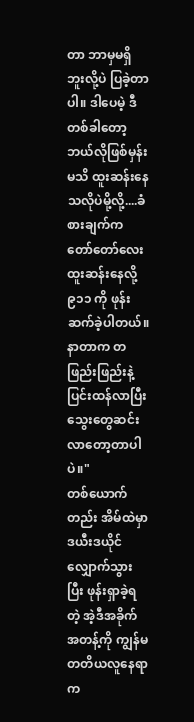တာ ဘာမှမရှိဘူးလို့ပဲ ပြခဲ့တာပါ။ ဒါပေမဲ့ ဒီတစ်ခါတော့ ဘယ်လိုဖြစ်မှန်းမသိ ထူးဆန်းနေသလိုပဲမို့လို့....ခံစားချက်က တော်တော်လေး ထူးဆန်းနေလို့ ၉၁၁ ကို ဖုန်းဆက်ခဲ့ပါတယ်။ နာတာက တဖြည်းဖြည်းနဲ့ ပြင်းထန်လာပြီး သွေးတွေဆင်းလာတော့တာပါပဲ။"
တစ်ယောက်တည်း အိမ်ထဲမှာ ဒယီးဒယိုင် လျှောက်သွားပြီး ဖုန်းရှာခဲ့ရတဲ့ အဲ့ဒီအခိုက်အတန့်ကို ကျွန်မ တတိယလူနေရာက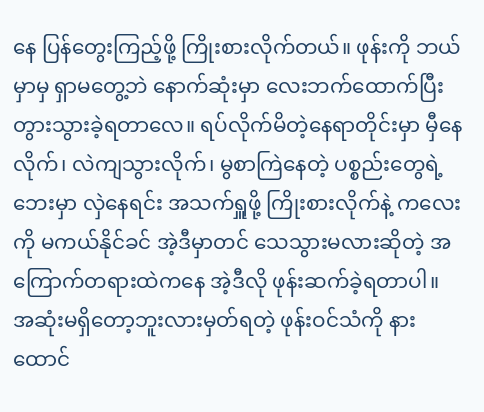နေ ပြန်တွေးကြည့်ဖို့ ကြိုးစားလိုက်တယ်။ ဖုန်းကို ဘယ်မှာမှ ရှာမတွေ့ဘဲ နောက်ဆုံးမှာ လေးဘက်ထောက်ပြီး တွားသွားခဲ့ရတာလေ။ ရပ်လိုက်မိတဲ့နေရာတိုင်းမှာ မှီနေလိုက်၊ လဲကျသွားလိုက်၊ မွစာကြဲနေတဲ့ ပစ္စည်းတွေရဲ့ဘေးမှာ လှဲနေရင်း အသက်ရှူဖို့ ကြိုးစားလိုက်နဲ့ ကလေးကို မကယ်နိုင်ခင် အဲ့ဒီမှာတင် သေသွားမလားဆိုတဲ့ အကြောက်တရားထဲကနေ အဲ့ဒီလို ဖုန်းဆက်ခဲ့ရတာပါ။
အဆုံးမရှိတော့ဘူးလားမှတ်ရတဲ့ ဖုန်းဝင်သံကို နားထောင်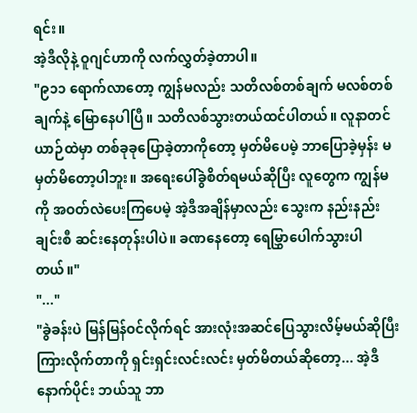ရင်း။
အဲ့ဒီလိုနဲ့ ဝူဂျင်ဟာကို လက်လွှတ်ခဲ့တာပါ။
"၉၁၁ ရောက်လာတော့ ကျွန်မလည်း သတိလစ်တစ်ချက် မလစ်တစ်ချက်နဲ့ မြောနေပါပြီ။ သတိလစ်သွားတယ်ထင်ပါတယ်။ လူနာတင်ယာဉ်ထဲမှာ တစ်ခုခုပြောခဲ့တာကိုတော့ မှတ်မိပေမဲ့ ဘာပြောခဲ့မှန်း မမှတ်မိတော့ပါဘူး။ အရေးပေါ်ခွဲစိတ်ရမယ်ဆိုပြီး လူတွေက ကျွန်မကို အဝတ်လဲပေးကြပေမဲ့ အဲ့ဒီအချိန်မှာလည်း သွေးက နည်းနည်းချင်းစီ ဆင်းနေတုန်းပါပဲ။ ခဏနေတော့ ရေမြွှာပေါက်သွားပါတယ်။"
"..."
"ခွဲခန်းပဲ မြန်မြန်ဝင်လိုက်ရင် အားလုံးအဆင်ပြေသွားလိမ့်မယ်ဆိုပြီး ကြားလိုက်တာကို ရှင်းရှင်းလင်းလင်း မှတ်မိတယ်ဆိုတော့... အဲ့ဒီနောက်ပိုင်း ဘယ်သူ ဘာ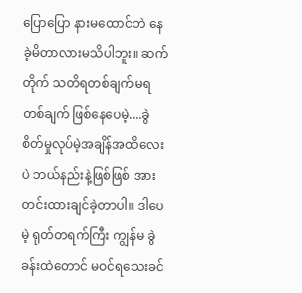ပြောပြော နားမထောင်ဘဲ နေခဲ့မိတာလားမသိပါဘူး။ ဆက်တိုက် သတိရတစ်ချက်မရတစ်ချက် ဖြစ်နေပေမဲ့....ခွဲစိတ်မှုလုပ်မဲ့အချိန်အထိလေးပဲ ဘယ်နည်းနဲ့ဖြစ်ဖြစ် အားတင်းထားချင်ခဲ့တာပါ။ ဒါပေမဲ့ ရုတ်တရက်ကြီး ကျွန်မ ခွဲခန်းထဲတောင် မဝင်ရသေးခင်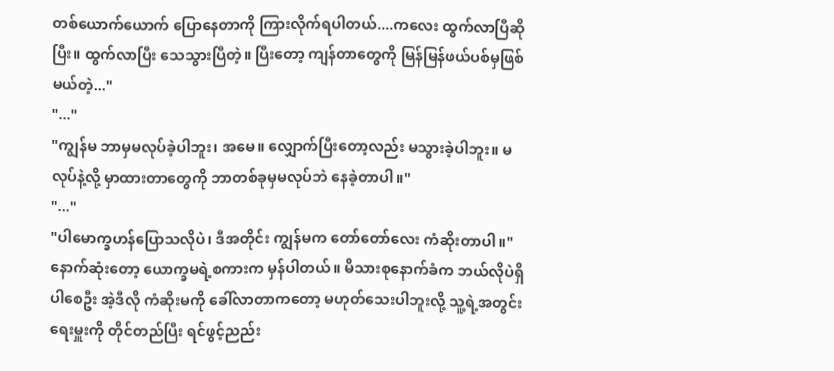တစ်ယောက်ယောက် ပြောနေတာကို ကြားလိုက်ရပါတယ်....ကလေး ထွက်လာပြီဆိုပြီး။ ထွက်လာပြီး သေသွားပြီတဲ့။ ပြီးတော့ ကျန်တာတွေကို မြန်မြန်ဖယ်ပစ်မှဖြစ်မယ်တဲ့..."
"..."
"ကျွန်မ ဘာမှမလုပ်ခဲ့ပါဘူး၊ အမေ။ လျှောက်ပြီးတော့လည်း မသွားခဲ့ပါဘူး။ မလုပ်နဲ့လို့ မှာထားတာတွေကို ဘာတစ်ခုမှမလုပ်ဘဲ နေခဲ့တာပါ။"
"..."
"ပါမောက္ခဟန်ပြောသလိုပဲ၊ ဒီအတိုင်း ကျွန်မက တော်တော်လေး ကံဆိုးတာပါ။"
နောက်ဆုံးတော့ ယောက္ခမရဲ့စကားက မှန်ပါတယ်။ မိသားစုနောက်ခံက ဘယ်လိုပဲရှိပါစေဦး အဲ့ဒီလို ကံဆိုးမကို ခေါ်လာတာကတော့ မဟုတ်သေးပါဘူးလို့ သူ့ရဲ့အတွင်းရေးမှူးကို တိုင်တည်ပြီး ရင်ဖွင့်ညည်း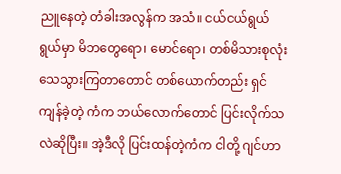ညူနေတဲ့ တံခါးအလွန်က အသံ။ ငယ်ငယ်ရွယ်ရွယ်မှာ မိဘတွေရော၊ မောင်ရော၊ တစ်မိသားစုလုံး သေသွားကြတာတောင် တစ်ယောက်တည်း ရှင်ကျန်ခဲ့တဲ့ ကံက ဘယ်လောက်တောင် ပြင်းလိုက်သလဲဆိုပြီး။ အဲ့ဒီလို ပြင်းထန်တဲ့ကံက ငါတို့ ဂျင်ဟာ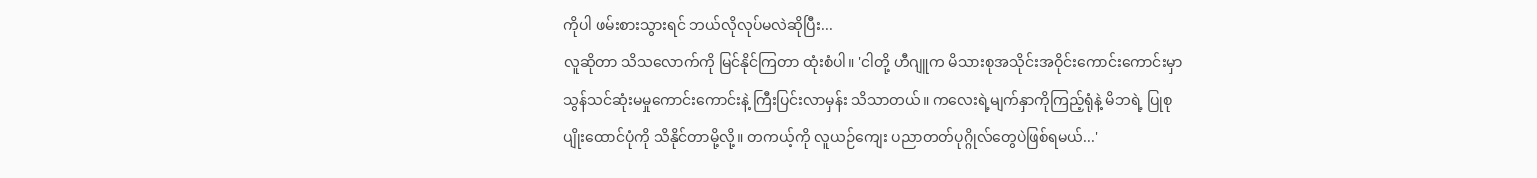ကိုပါ ဖမ်းစားသွားရင် ဘယ်လိုလုပ်မလဲဆိုပြီး...
လူဆိုတာ သိသလောက်ကို မြင်နိုင်ကြတာ ထုံးစံပါ။ 'ငါတို့ ဟီဂျူက မိသားစုအသိုင်းအဝိုင်းကောင်းကောင်းမှာ သွန်သင်ဆုံးမမှုကောင်းကောင်းနဲ့ ကြီးပြင်းလာမှန်း သိသာတယ်။ ကလေးရဲ့မျက်နှာကိုကြည့်ရုံနဲ့ မိဘရဲ့ ပြုစုပျိုးထောင်ပုံကို သိနိုင်တာမို့လို့။ တကယ့်ကို လူယဉ်ကျေး ပညာတတ်ပုဂ္ဂိုလ်တွေပဲဖြစ်ရမယ်...'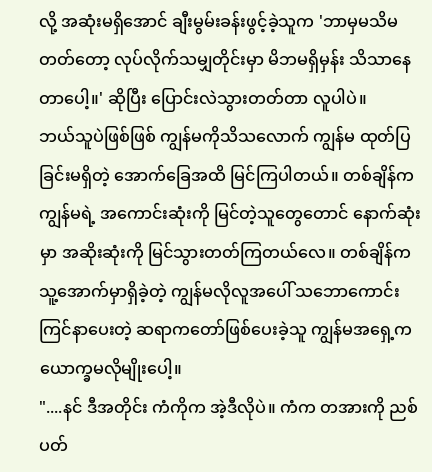လို့ အဆုံးမရှိအောင် ချီးမွမ်းခန်းဖွင့်ခဲ့သူက 'ဘာမှမသိမတတ်တော့ လုပ်လိုက်သမျှတိုင်းမှာ မိဘမရှိမှန်း သိသာနေတာပေါ့။' ဆိုပြီး ပြောင်းလဲသွားတတ်တာ လူပါပဲ။
ဘယ်သူပဲဖြစ်ဖြစ် ကျွန်မကိုသိသလောက် ကျွန်မ ထုတ်ပြခြင်းမရှိတဲ့ အောက်ခြေအထိ မြင်ကြပါတယ်။ တစ်ချိန်က ကျွန်မရဲ့ အကောင်းဆုံးကို မြင်တဲ့သူတွေတောင် နောက်ဆုံးမှာ အဆိုးဆုံးကို မြင်သွားတတ်ကြတယ်လေ။ တစ်ချိန်က သူ့အောက်မှာရှိခဲ့တဲ့ ကျွန်မလိုလူအပေါ် သဘောကောင်းကြင်နာပေးတဲ့ ဆရာကတော်ဖြစ်ပေးခဲ့သူ ကျွန်မအရှေ့က ယောက္ခမလိုမျိုးပေါ့။
"....နင် ဒီအတိုင်း ကံကိုက အဲ့ဒီလိုပဲ။ ကံက တအားကို ညစ်ပတ်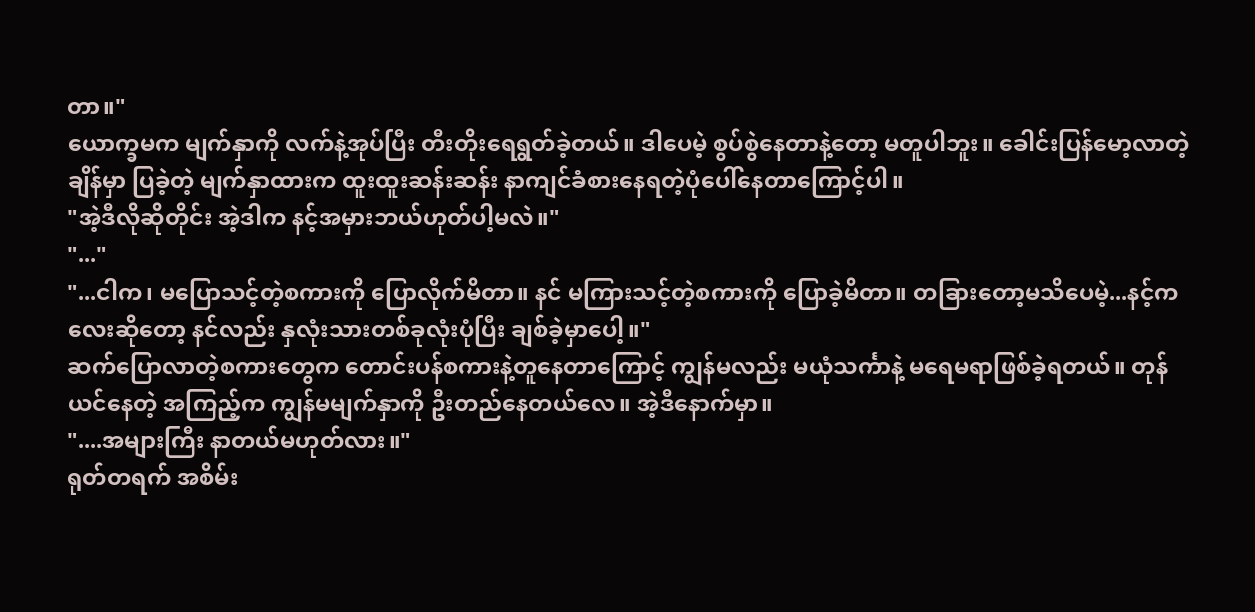တာ။"
ယောက္ခမက မျက်နှာကို လက်နဲ့အုပ်ပြီး တီးတိုးရေရွတ်ခဲ့တယ်။ ဒါပေမဲ့ စွပ်စွဲနေတာနဲ့တော့ မတူပါဘူး။ ခေါင်းပြန်မော့လာတဲ့ချိန်မှာ ပြခဲ့တဲ့ မျက်နှာထားက ထူးထူးဆန်းဆန်း နာကျင်ခံစားနေရတဲ့ပုံပေါ်နေတာကြောင့်ပါ။
"အဲ့ဒီလိုဆိုတိုင်း အဲ့ဒါက နင့်အမှားဘယ်ဟုတ်ပါ့မလဲ။"
"..."
"...ငါက၊ မပြောသင့်တဲ့စကားကို ပြောလိုက်မိတာ။ နင် မကြားသင့်တဲ့စကားကို ပြောခဲ့မိတာ။ တခြားတော့မသိပေမဲ့...နင့်ကလေးဆိုတော့ နင်လည်း နှလုံးသားတစ်ခုလုံးပုံပြီး ချစ်ခဲ့မှာပေါ့။"
ဆက်ပြောလာတဲ့စကားတွေက တောင်းပန်စကားနဲ့တူနေတာကြောင့် ကျွန်မလည်း မယုံသင်္ကာနဲ့ မရေမရာဖြစ်ခဲ့ရတယ်။ တုန်ယင်နေတဲ့ အကြည့်က ကျွန်မမျက်နှာကို ဦးတည်နေတယ်လေ။ အဲ့ဒီနောက်မှာ။
"....အများကြီး နာတယ်မဟုတ်လား။"
ရုတ်တရက် အစိမ်း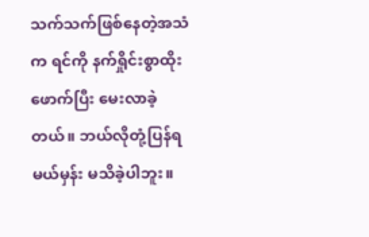သက်သက်ဖြစ်နေတဲ့အသံက ရင်ကို နက်ရှိုင်းစွာထိုးဖောက်ပြီး မေးလာခဲ့တယ်။ ဘယ်လိုတုံ့ပြန်ရမယ်မှန်း မသိခဲ့ပါဘူး။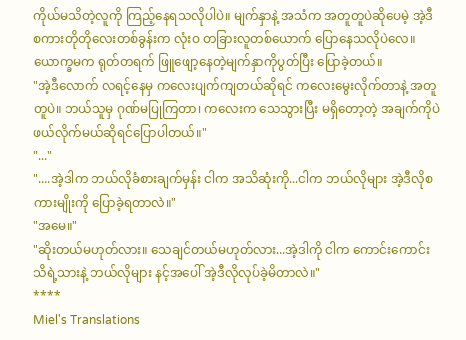ကိုယ်မသိတဲ့လူကို ကြည့်နေရသလိုပါပဲ။ မျက်နှာနဲ့ အသံက အတူတူပဲဆိုပေမဲ့ အဲ့ဒီစကားတိုတိုလေးတစ်ခွန်းက လုံးဝ တခြားလူတစ်ယောက် ပြောနေသလိုပဲလေ။
ယောက္ခမက ရုတ်တရက် ဖြူဖျော့နေတဲ့မျက်နှာကိုပွတ်ပြီး ပြောခဲ့တယ်။
"အဲ့ဒီလောက် လရင့်နေမှ ကလေးပျက်ကျတယ်ဆိုရင် ကလေးမွေးလိုက်တာနဲ့ အတူတူပဲ။ ဘယ်သူမှ ဂုဏ်မပြုကြတာ၊ ကလေးက သေသွားပြီး မရှိတော့တဲ့ အချက်ကိုပဲ ဖယ်လိုက်မယ်ဆိုရင်ပြောပါတယ်။"
"..."
"....အဲ့ဒါက ဘယ်လိုခံစားချက်မှန်း ငါက အသိဆုံးကို...ငါက ဘယ်လိုများ အဲ့ဒီလိုစကားမျိုးကို ပြောခဲ့ရတာလဲ။"
"အမေ။"
"ဆိုးတယ်မဟုတ်လား။ သေချင်တယ်မဟုတ်လား...အဲ့ဒါကို ငါက ကောင်းကောင်းသိရဲ့သားနဲ့ ဘယ်လိုများ နင့်အပေါ် အဲ့ဒီလိုလုပ်ခဲ့မိတာလဲ။"
****
Miel's Translations